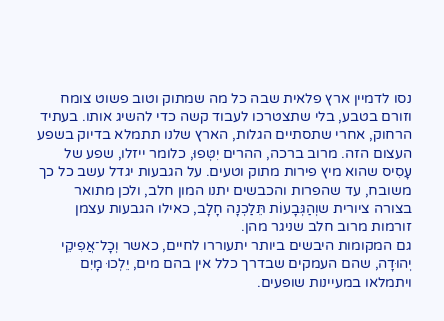נסו לדמיין ארץ פלאית שבה כל מה שמתוק וטוב פשוט צומח וזורם בטבע, בלי שתצטרכו לעבוד קשה כדי להשיג אותו. בעתיד הרחוק, אחרי שתסתיים הגלות, הארץ שלנו תתמלא בדיוק בשפע העצום הזה. מרוב ברכה, ההרים יִטְּפוּ, כלומר ייזלו, שפע של עָסִיס שהוא מיץ פירות מתוק וטעים. על הגבעות יגדל עשב כל כך משובח, עד שהפרות והכבשים יתנו המון חלב, ולכן מתואר בצורה ציורית שוְהַגְּבָעוֹת תֵּלַכְנָה חָלָב, כאילו הגבעות עצמן זורמות מרוב חלב שניגר מהן.
גם המקומות היבשים ביותר יתעוררו לחיים, כאשר וְכָל־אֲפִיקֵי יְהוּדָה, שהם העמקים שבדרך כלל אין בהם מים, יֵלְכוּ מָיִם ויתמלאו במעיינות שופעים.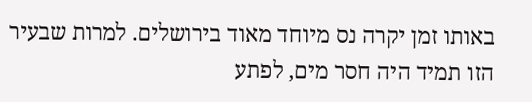באותו זמן יקרה נס מיוחד מאוד בירושלים. למרות שבעיר הזו תמיד היה חסר מים, לפתע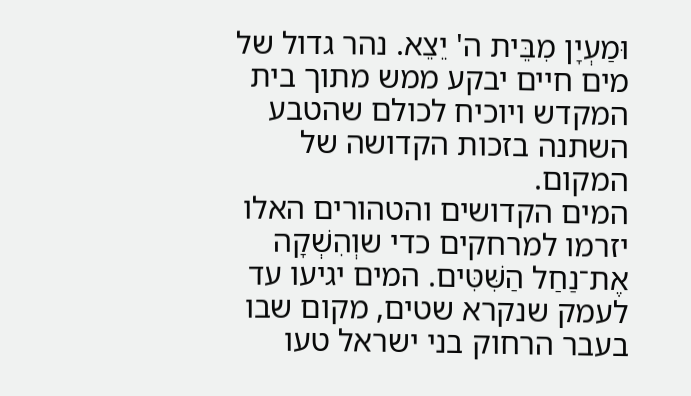וּמַעְיָן מִבֵּית ה' יֵצֵא. נהר גדול של מים חיים יבקע ממש מתוך בית המקדש ויוכיח לכולם שהטבע השתנה בזכות הקדושה של המקום.
המים הקדושים והטהורים האלו יזרמו למרחקים כדי שוְהִשְׁקָה אֶת־נַחַל הַשִּׁטִּים. המים יגיעו עד לעמק שנקרא שטים, מקום שבו בעבר הרחוק בני ישראל טעו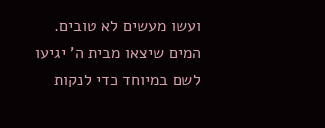ועשו מעשים לא טובים. המים שיצאו מבית ה' יגיעו לשם במיוחד כדי לנקות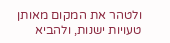ולטהר את המקום מאותן טעויות ישנות, ולהביא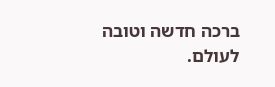ברכה חדשה וטובה לעולם.